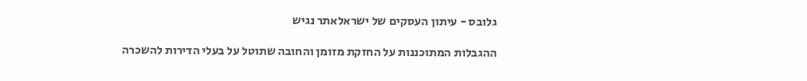גלובס - עיתון העסקים של ישראלאתר נגיש

ההגבלות המתוכננות על החזקת מזומן והחובה שתוטל על בעלי הדירות להשכרה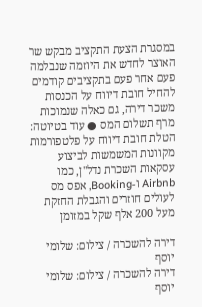במסגרת הצעת התקציב מבקש שר האוצר לחדש את היוזמה שנבלמה פעם אחר פעם בתקציבים קודמים להחיל חובת דיווח על הכנסות משכר דירה, גם כאלה שנמוכות מרף תשלום המס ● עוד בטיוטה: הטלת חובת דיווח על פלטפורמות מקוונות המשמשות לביצוע עסקאות השכרת נדל"ן, כמו Airbnb ו-Booking, אפס מס לעולים חוזרים והגבלת החזקת מעל 200 אלף שקל במזומן

דירה להשכרה / צילום: שלומי יוסף
דירה להשכרה / צילום: שלומי יוסף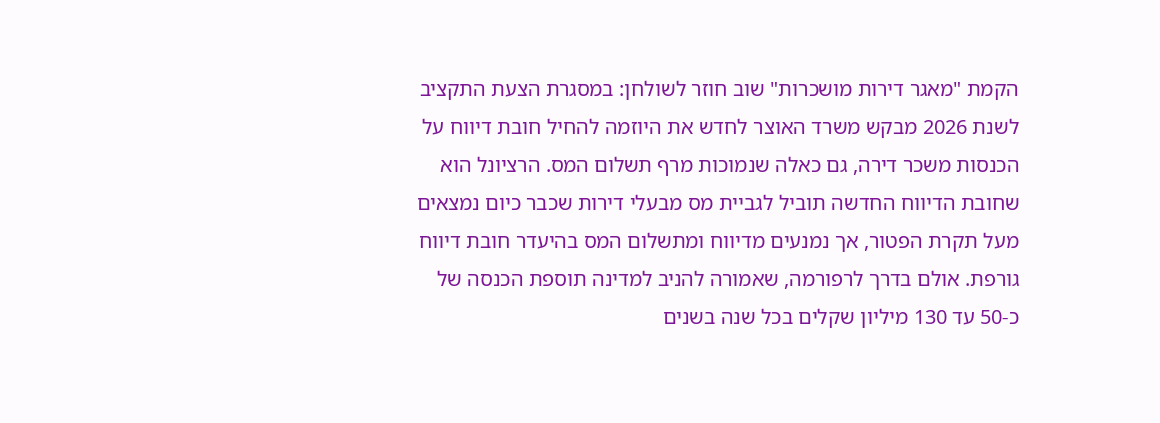הקמת "מאגר דירות מושכרות" שוב חוזר לשולחן: במסגרת הצעת התקציב לשנת 2026 מבקש משרד האוצר לחדש את היוזמה להחיל חובת דיווח על הכנסות משכר דירה, גם כאלה שנמוכות מרף תשלום המס. הרציונל הוא שחובת הדיווח החדשה תוביל לגביית מס מבעלי דירות שכבר כיום נמצאים מעל תקרת הפטור, אך נמנעים מדיווח ומתשלום המס בהיעדר חובת דיווח גורפת. אולם בדרך לרפורמה, שאמורה להניב למדינה תוספת הכנסה של כ-50 עד 130 מיליון שקלים בכל שנה בשנים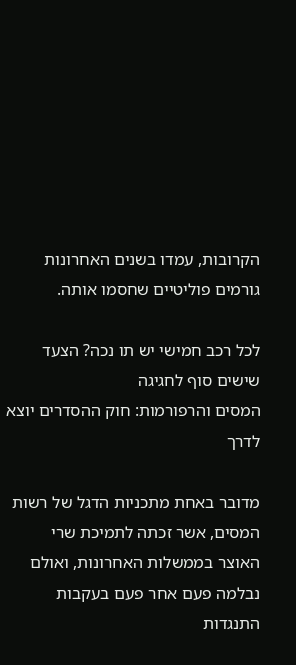הקרובות, עמדו בשנים האחרונות גורמים פוליטיים שחסמו אותה.

לכל רכב חמישי יש תו נכה? הצעד שישים סוף לחגיגה
המסים והרפורמות: חוק ההסדרים יוצא לדרך

מדובר באחת מתכניות הדגל של רשות המסים, אשר זכתה לתמיכת שרי האוצר בממשלות האחרונות, ואולם נבלמה פעם אחר פעם בעקבות התנגדות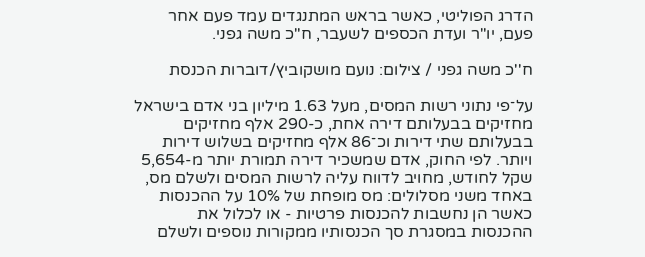הדרג הפוליטי, כאשר בראש המתנגדים עמד פעם אחר פעם, יו"ר ועדת הכספים לשעבר, ח"כ משה גפני.

ח''כ משה גפני / צילום: נועם מושקוביץ/דוברות הכנסת

על־פי נתוני רשות המסים, מעל 1.63 מיליון בני אדם בישראל מחזיקים בבעלותם דירה אחת, כ-290 אלף מחזיקים בבעלותם שתי דירות וכ־86 אלף מחזיקים בשלוש דירות ויותר. לפי החוק, אדם שמשכיר דירה תמורת יותר מ-5,654 שקל לחודש, מחויב לדווח עליה לרשות המסים ולשלם מס, באחד משני מסלולים: מס מופחת של 10% על ההכנסות כאשר הן נחשבות להכנסות פרטיות - או לכלול את ההכנסות במסגרת סך הכנסותיו ממקורות נוספים ולשלם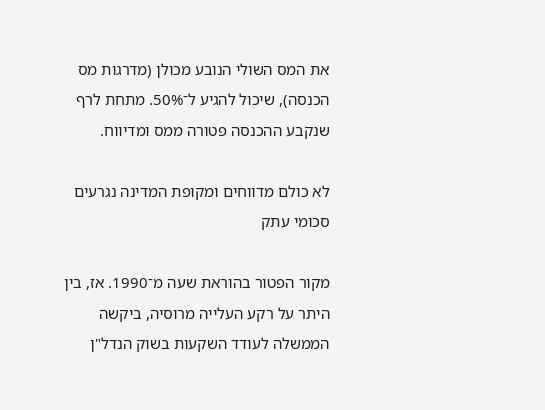את המס השולי הנובע מכולן (מדרגות מס הכנסה), שיכול להגיע ל־50%. מתחת לרף שנקבע ההכנסה פטורה ממס ומדיווח.

לא כולם מדווחים ומקופת המדינה נגרעים סכומי עתק

מקור הפטור בהוראת שעה מ־1990. אז, בין היתר על רקע העלייה מרוסיה, ביקשה הממשלה לעודד השקעות בשוק הנדל"ן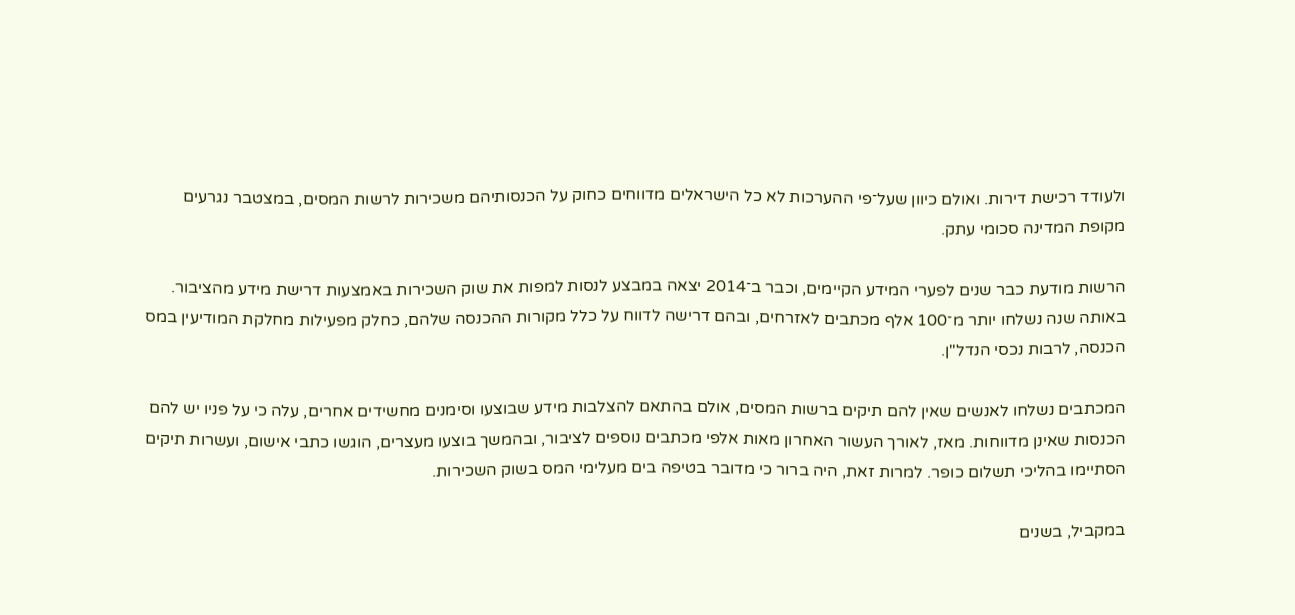ולעודד רכישת דירות. ואולם כיוון שעל־פי ההערכות לא כל הישראלים מדווחים כחוק על הכנסותיהם משכירות לרשות המסים, במצטבר נגרעים מקופת המדינה סכומי עתק.

הרשות מודעת כבר שנים לפערי המידע הקיימים, וכבר ב־2014 יצאה במבצע לנסות למפות את שוק השכירות באמצעות דרישת מידע מהציבור. באותה שנה נשלחו יותר מ־100 אלף מכתבים לאזרחים, ובהם דרישה לדווח על כלל מקורות ההכנסה שלהם, כחלק מפעילות מחלקת המודיעין במס הכנסה, לרבות נכסי הנדל"ן.

המכתבים נשלחו לאנשים שאין להם תיקים ברשות המסים, אולם בהתאם להצלבות מידע שבוצעו וסימנים מחשידים אחרים, עלה כי על פניו יש להם הכנסות שאינן מדווחות. מאז, לאורך העשור האחרון מאות אלפי מכתבים נוספים לציבור, ובהמשך בוצעו מעצרים, הוגשו כתבי אישום, ועשרות תיקים הסתיימו בהליכי תשלום כופר. למרות זאת, היה ברור כי מדובר בטיפה בים מעלימי המס בשוק השכירות.

במקביל, בשנים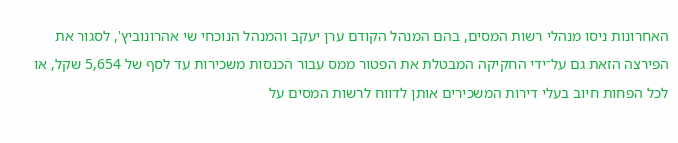האחרונות ניסו מנהלי רשות המסים, בהם המנהל הקודם ערן יעקב והמנהל הנוכחי שי אהרונוביץ', לסגור את הפירצה הזאת גם על־ידי החקיקה המבטלת את הפטור ממס עבור הכנסות משכירות עד לסף של 5,654 שקל, או לכל הפחות חיוב בעלי דירות המשכירים אותן לדווח לרשות המסים על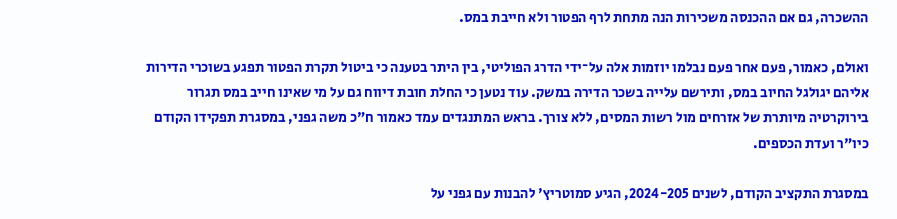ההשכרה, גם אם ההכנסה משכירות הנה מתחת לרף הפטור ולא חייבת במס.

ואולם, כאמור, פעם אחר פעם נבלמו יוזמות אלה על־ידי הדרג הפוליטי, בין היתר בטענה כי ביטול תקרת הפטור תפגע בשוכרי הדירות אליהם יגולגל החיוב במס, ותירשם עלייה בשכר הדירה במשק. עוד נטען כי החלת חובת דיווח גם על מי שאינו חייב במס תגרור בירוקרטיה מיותרת של אזרחים מול רשות המסים, ללא צורך. בראש המתנגדים עמד כאמור ח"כ משה גפני, במסגרת תפקידו הקודם כיו"ר ועדת הכספים.

במסגרת התקציב הקודם, לשנים 2024-205, הגיע סמוטריץ' להבנות עם גפני על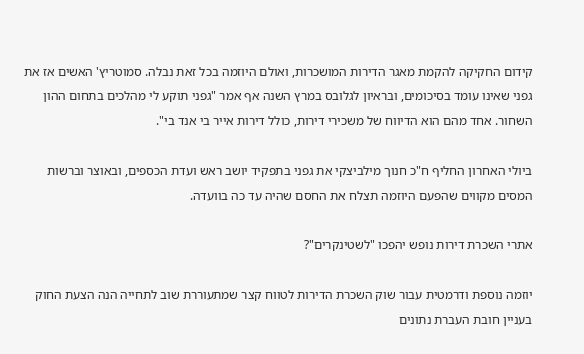קידום החקיקה להקמת מאגר הדירות המושכרות, ואולם היוזמה בכל זאת נבלה. סמוטריץ' האשים אז את גפני שאינו עומד בסיכומים, ובראיון לגלובס במרץ השנה אף אמר "גפני תוקע לי מהלכים בתחום ההון השחור. אחד מהם הוא הדיווח של משכירי דירות, כולל דירות אייר בי אנד בי".

ביולי האחרון החליף ח"כ חנוך מילביצקי את גפני בתפקיד יושב ראש ועדת הכספים, ובאוצר וברשות המסים מקווים שהפעם היוזמה תצלח את החסם שהיה עד כה בוועדה.

אתרי השכרת דירות נופש יהפכו "לשטינקרים"?

יוזמה נוספת ודרמטית עבור שוק השכרת הדירות לטווח קצר שמתעוררת שוב לתחייה הנה הצעת החוק בעניין חובת העברת נתונים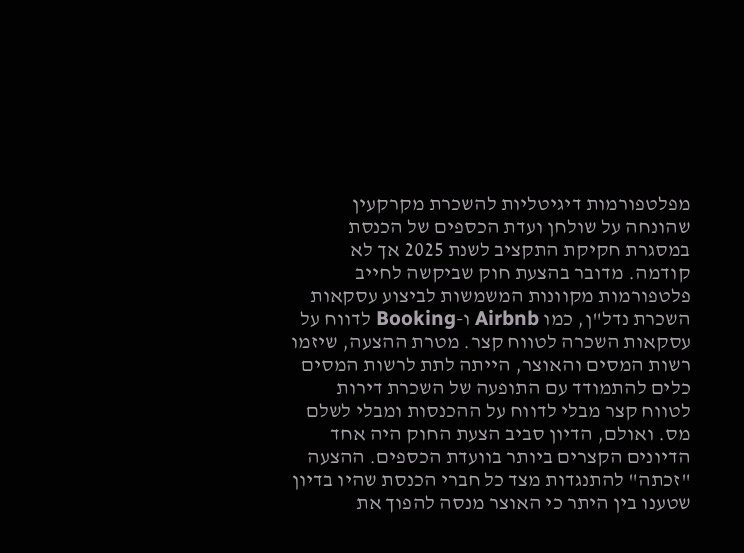מפלטפורמות דיגיטליות להשכרת מקרקעין שהונחה על שולחן ועדת הכספים של הכנסת במסגרת חקיקת התקציב לשנת 2025 אך לא קודמה. מדובר בהצעת חוק שביקשה לחייב פלטפורמות מקוונות המשמשות לביצוע עסקאות השכרת נדל"ן, כמו Airbnb ו-Booking לדווח על עסקאות השכרה לטווח קצר. מטרת ההצעה, שיזמו רשות המסים והאוצר, הייתה לתת לרשות המסים כלים להתמודד עם התופעה של השכרת דירות לטווח קצר מבלי לדווח על ההכנסות ומבלי לשלם מס. ואולם, הדיון סביב הצעת החוק היה אחד הדיונים הקצרים ביותר בוועדת הכספים. ההצעה "זכתה" להתנגדות מצד כל חברי הכנסת שהיו בדיון שטענו בין היתר כי האוצר מנסה להפוך את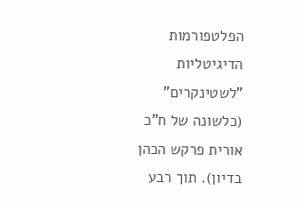הפלטפורמות הדיגיטליות "לשטינקרים" (כלשונה של ח"כ אורית פרקש הכהן בדיון). תוך רבע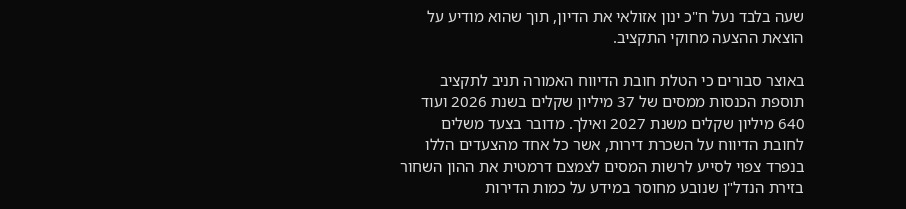שעה בלבד נעל ח"כ ינון אזולאי את הדיון, תוך שהוא מודיע על הוצאת ההצעה מחוקי התקציב.

באוצר סבורים כי הטלת חובת הדיווח האמורה תניב לתקציב תוספת הכנסות ממסים של 37 מיליון שקלים בשנת 2026 ועוד 640 מיליון שקלים משנת 2027 ואילך. מדובר בצעד משלים לחובת הדיווח על השכרת דירות, אשר כל אחד מהצעדים הללו בנפרד צפוי לסייע לרשות המסים לצמצם דרמטית את ההון השחור בזירת הנדל"ן שנובע מחוסר במידע על כמות הדירות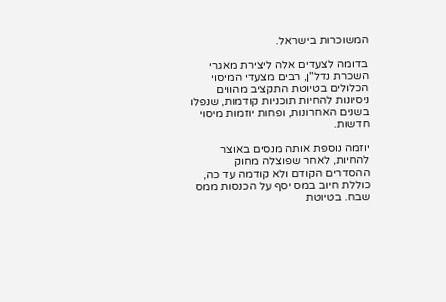המשוכרות בישראל.

בדומה לצעדים אלה ליצירת מאגרי השכרת נדל"ן, רבים מצעדי המיסוי הכלולים בטיוטת התקציב מהווים ניסיונות להחיות תוכניות קודמות, שנפלו בשנים האחרונות, ופחות יוזמות מיסוי חדשות.

יוזמה נוספת אותה מנסים באוצר להחיות, לאחר שפוצלה מחוק ההסדרים הקודם ולא קודמה עד כה, כוללת חיוב במס יסף על הכנסות ממס שבח. בטיוטת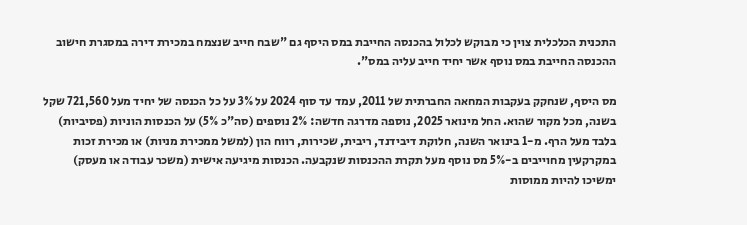התכנית הכלכלית צוין כי מבוקש לכלול בהכנסה החייבת במס היסף גם "שבח חייב שנצמח במכירת דירה במסגרת חישוב ההכנסה החייבת במס נוסף אשר יחיד חייב עליה במס".

מס היסף, שנחקק בעקבות המחאה החברתית של 2011, עמד עד סוף 2024 על 3% על כל הכנסה של יחיד מעל 721,560 שקל בשנה, מכל מקור שהוא. החל מינואר 2025, נוספה מדרגה חדשה: 2% נוספים (סה"כ 5%) על הכנסות הוניות (פסיביות) בלבד מעל הרף. מ-1 בינואר השנה, חלוקת דיבידנד, ריבית, שכירות, רווח הון (למשל ממכירת מניות) או מכירת זכות במקרקעין מחוייבים ב-5% מס נוסף מעל תקרת ההכנסות שנקבעה. הכנסות מיגיעה אישית (משכר עבודה או מעסק) ימשיכו להיות ממוסות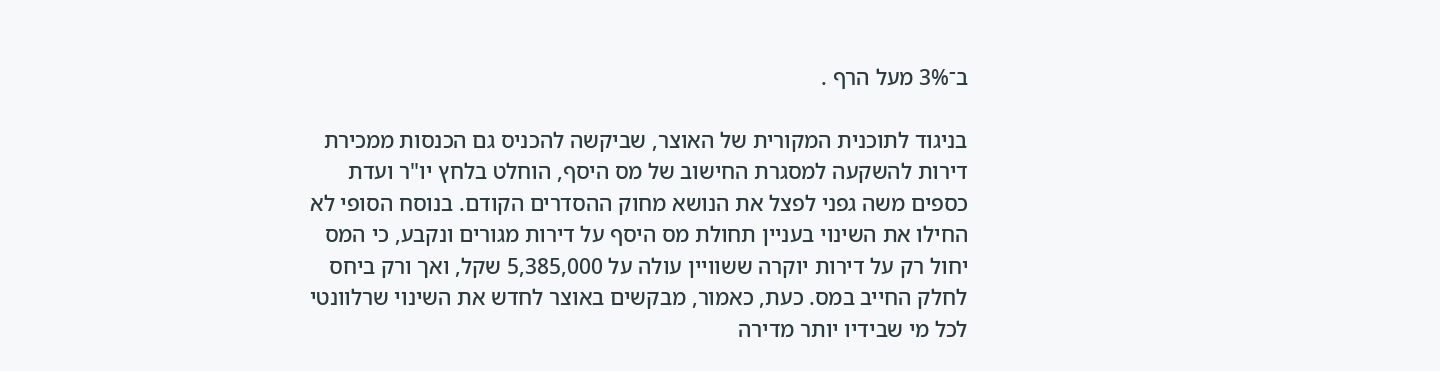ב־3% מעל הרף .

בניגוד לתוכנית המקורית של האוצר, שביקשה להכניס גם הכנסות ממכירת דירות להשקעה למסגרת החישוב של מס היסף, הוחלט בלחץ יו"ר ועדת כספים משה גפני לפצל את הנושא מחוק ההסדרים הקודם. בנוסח הסופי לא החילו את השינוי בעניין תחולת מס היסף על דירות מגורים ונקבע, כי המס יחול רק על דירות יוקרה ששוויין עולה על 5,385,000 שקל, ואך ורק ביחס לחלק החייב במס. כעת, כאמור, מבקשים באוצר לחדש את השינוי שרלוונטי לכל מי שבידיו יותר מדירה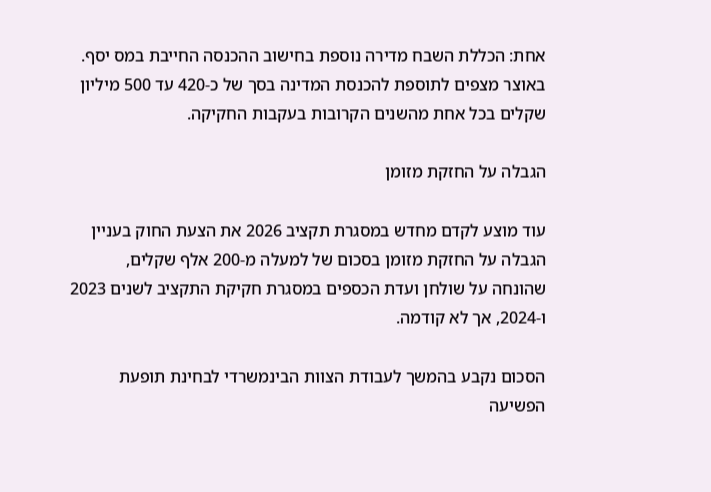אחת: הכללת השבח מדירה נוספת בחישוב ההכנסה החייבת במס יסף. באוצר מצפים לתוספת להכנסת המדינה בסך של כ-420 עד 500 מיליון שקלים בכל אחת מהשנים הקרובות בעקבות החקיקה.

הגבלה על החזקת מזומן

עוד מוצע לקדם מחדש במסגרת תקציב 2026 את הצעת החוק בעניין הגבלה על החזקת מזומן בסכום של למעלה מ-200 אלף שקלים, שהונחה על שולחן ועדת הכספים במסגרת חקיקת התקציב לשנים 2023 ו-2024, אך לא קודמה.

הסכום נקבע בהמשך לעבודת הצוות הבינמשרדי לבחינת תופעת הפשיעה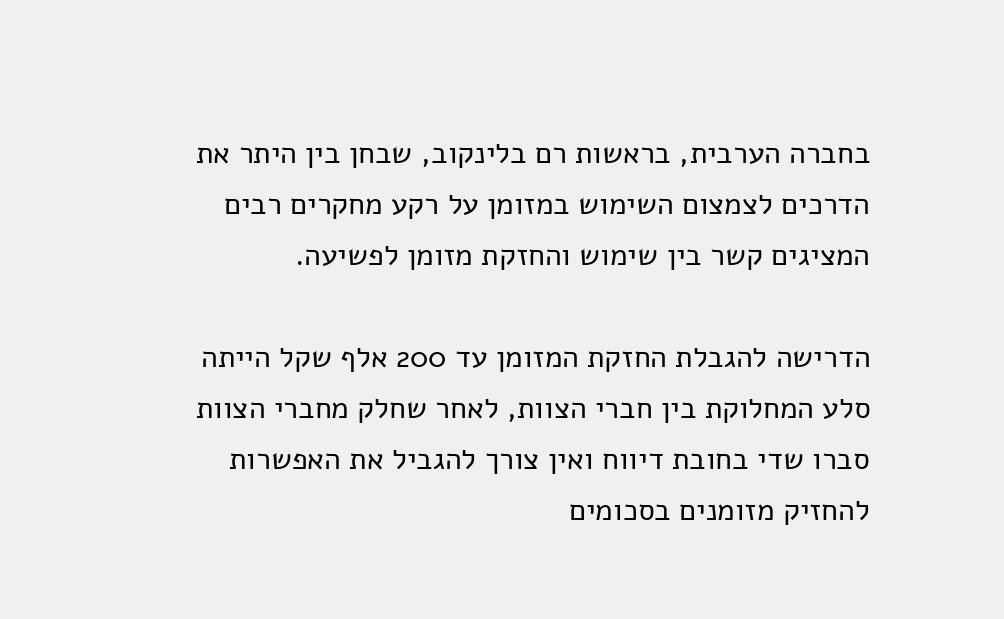בחברה הערבית, בראשות רם בלינקוב, שבחן בין היתר את הדרכים לצמצום השימוש במזומן על רקע מחקרים רבים המציגים קשר בין שימוש והחזקת מזומן לפשיעה.

הדרישה להגבלת החזקת המזומן עד 200 אלף שקל הייתה סלע המחלוקת בין חברי הצוות, לאחר שחלק מחברי הצוות סברו שדי בחובת דיווח ואין צורך להגביל את האפשרות להחזיק מזומנים בסכומים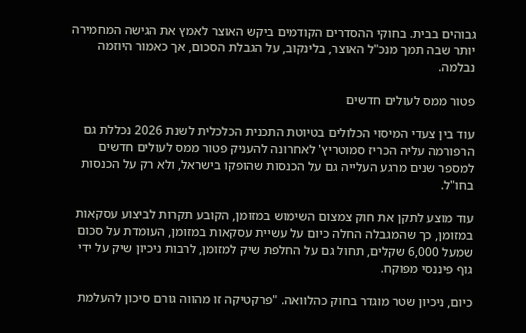גבוהים בבית. בחוקי ההסדרים הקודמים ביקש האוצר לאמץ את הגישה המחמירה יותר שבה תמך מנכ"ל האוצר, בלינקוב, על הגבלת הסכום, אך כאמור היוזמה נבלמה.

פטור ממס לעולים חדשים

עוד בין צעדי המיסוי הכלולים בטיוטת התכנית הכלכלית לשנת 2026 נכללת גם הרפורמה עליה הכריז סמוטריץ' לאחרונה להעניק פטור ממס לעולים חדשים למספר שנים מרגע העלייה גם על הכנסות שהופקו בישראל, ולא רק על הכנסות בחו"ל.

עוד מוצע לתקן את חוק צמצום השימוש במזומן, הקובע תקרות לביצוע עסקאות במזומן, כך שהמגבלה החלה כיום על עשיית עסקאות במזומן, העומדת על סכום שמעל 6,000 שקלים, תחול גם על החלפת שיק למזומן, לרבות ניכיון שיק על ידי גוף פיננסי מפוקח.

כיום, ניכיון שטר מוגדר בחוק כהלוואה. "פרקטיקה זו מהווה גורם סיכון להעלמת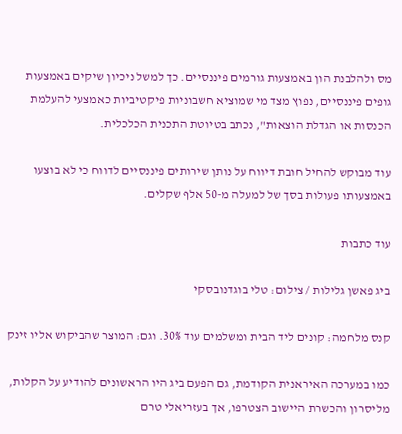מס ולהלבנת הון באמצעות גורמים פיננסיים. כך למשל ניכיון שיקים באמצעות גופים פיננסיים, נפוץ מצד מי שמוציא חשבוניות פיקטיביות כאמצעי להעלמת הכנסות או הגדלת הוצאות", נכתב בטיוטת התכנית הכלכלית.

עוד מבוקש להחיל חובת דיווח על נותן שירותים פיננסיים לדווח כי לא בוצעו באמצעותו פעולות בסך של למעלה מ-50 אלף שקלים.

עוד כתבות

ביג פאשן גלילות / צילום: טלי בוגדנובסקי

קנס מלחמה: קונים ליד הבית ומשלמים עוד 30%. וגם: המוצר שהביקוש אליו זינק

כמו במערכה האיראנית הקודמת, גם הפעם ביג היו הראשונים להודיע על הקלות, מליסרון והכשרת היישוב הצטרפו, אך בעזריאלי טרם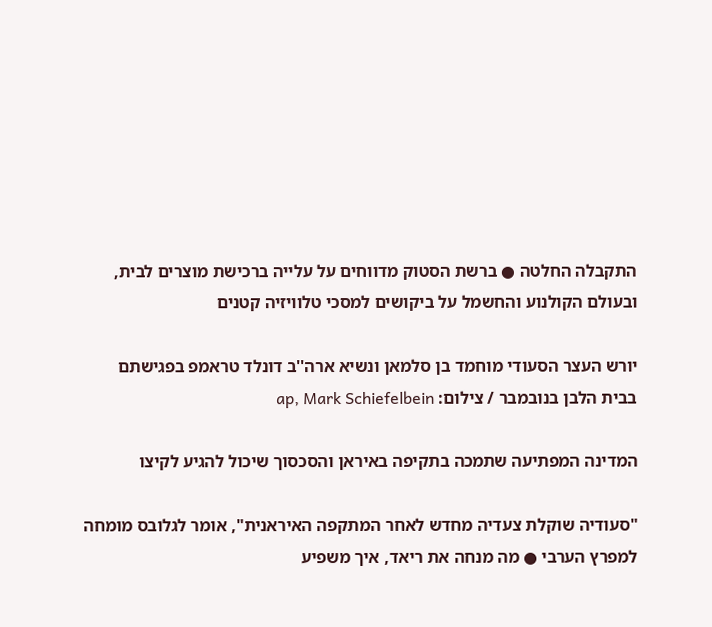התקבלה החלטה ● ברשת הסטוק מדווחים על עלייה ברכישת מוצרים לבית, ובעולם הקולנוע והחשמל על ביקושים למסכי טלוויזיה קטנים

יורש העצר הסעודי מוחמד בן סלמאן ונשיא ארה''ב דונלד טראמפ בפגישתם בבית הלבן בנובמבר / צילום: ap, Mark Schiefelbein

המדינה המפתיעה שתמכה בתקיפה באיראן והסכסוך שיכול להגיע לקיצו

"סעודיה שוקלת צעדיה מחדש לאחר המתקפה האיראנית", אומר לגלובס מומחה למפרץ הערבי ● מה מנחה את ריאד, איך משפיע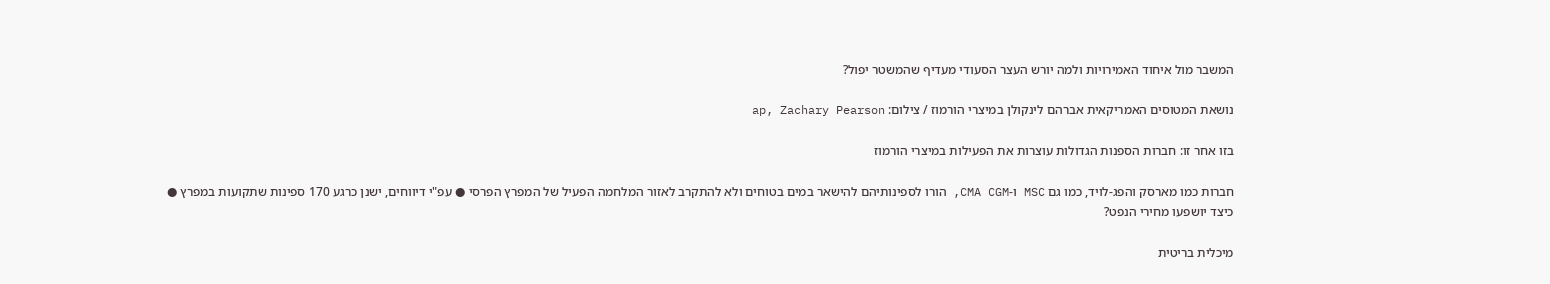המשבר מול איחוד האמירויות ולמה יורש העצר הסעודי מעדיף שהמשטר יפול?

נושאת המטוסים האמריקאית אברהם לינקולן במיצרי הורמוז / צילום: ap, Zachary Pearson

בזו אחר זו: חברות הספנות הגדולות עוצרות את הפעילות במיצרי הורמוז

חברות כמו מארסק והפג-לויד, כמו גם MSC ו-CMA CGM, הורו לספינותיהם להישאר במים בטוחים ולא להתקרב לאזור המלחמה הפעיל של המפרץ הפרסי ● עפ"י דיווחים, ישנן כרגע 170 ספינות שתקועות במפרץ ● כיצד יושפעו מחירי הנפט?

מיכלית בריטית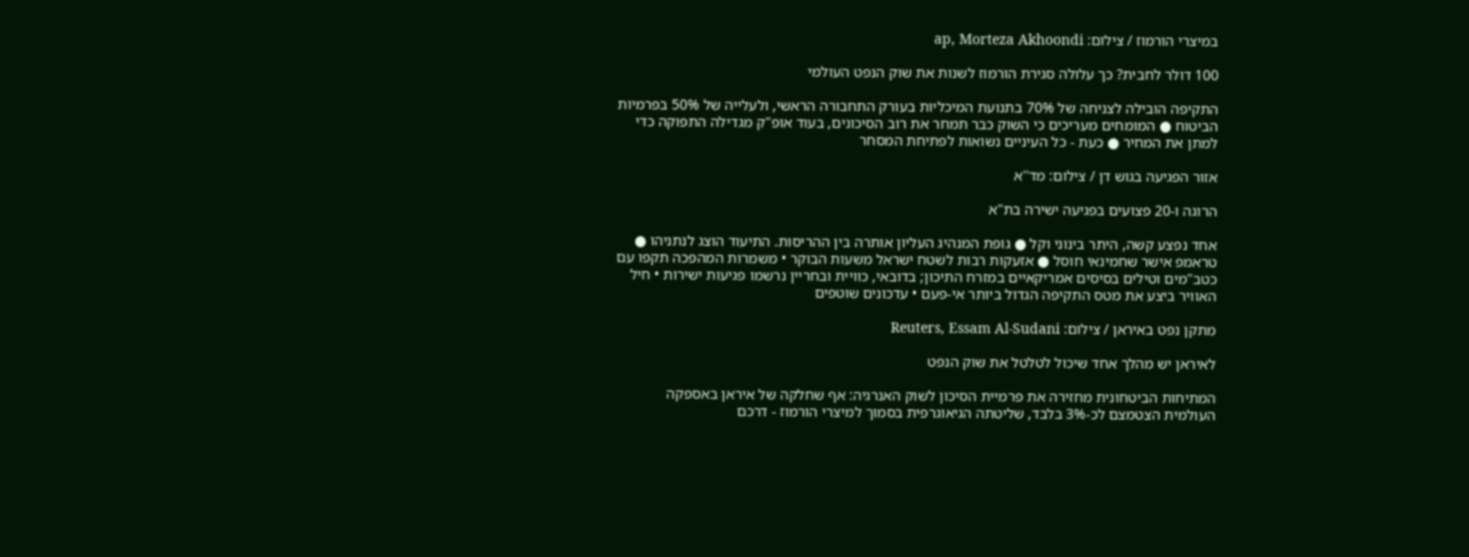במיצרי הורמוז / צילום: ap, Morteza Akhoondi

100 דולר לחבית? כך עלולה סגירת הורמוז לשנות את שוק הנפט העולמי

התקיפה הובילה לצניחה של 70% בתנועת המיכליות בעורק התחבורה הראשי, ולעלייה של 50% בפרמיות הביטוח ● המומחים מעריכים כי השוק כבר תמחר את רוב הסיכונים, בעוד אופ"ק מגדילה התפוקה כדי למתן את המחיר ● כעת - כל העיניים נשואות לפתיחת המסחר

אזור הפגיעה בגוש דן / צילום: מד''א

הרוגה ו-20 פצועים בפגיעה ישירה בת"א

אחד נפצע קשה, היתר בינוני וקל ● גופת המנהיג העליון אותרה בין ההריסות. התיעוד הוצג לנתניהו ● טראמפ אישר שחמינאי חוסל ● אזעקות רבות לשטח ישראל משעות הבוקר • משמרות המהפכה תקפו עם כטב"מים וטילים בסיסים אמריקאיים במזרח התיכון; בדובאי, כוויית ובחריין נרשמו פגיעות ישירות • חיל האוויר ביצע את מטס התקיפה הגדול ביותר אי-פעם • עדכונים שוטפים

מתקן נפט באיראן / צילום: Reuters, Essam Al-Sudani

לאיראן יש מהלך אחד שיכול לטלטל את שוק הנפט

המתיחות הביטחונית מחזירה את פרמיית הסיכון לשוק האנרגיה: אף שחלקה של איראן באספקה העולמית הצטמצם לכ-3% בלבד, שליטתה הגיאוגרפית בסמוך למיצרי הורמוז - דרכם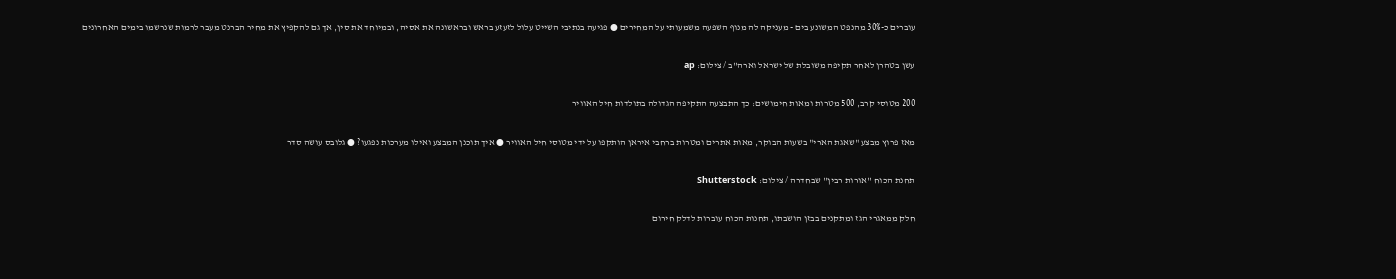עוברים כ-30% מהנפט המשונע בים - מעניקה לה מנוף השפעה משמעותי על המחירים ● פגיעה בנתיבי השייט עלול לזעזע בראש ובראשונה את אסיה, ובמיוחד את סין, אך גם להקפיץ את מחיר הברנט מעבר לרמות שנרשמו בימים האחרונים

עשן בטהרן לאחר תקיפה משובלת של ישראל וארה''ב / צילום: ap

200 מטוסי קרב, 500 מטרות ומאות חימושים: כך התבצעה התקיפה הגדולה בתולדות חיל האוויר

מאז פרוץ מבצע "שאגת הארי" בשעות הבוקר, מאות אתרים ומטרות ברחבי איראן הותקפו על ידי מטוסי חיל האוויר ● איך תוכנן המבצע ואילו מערכות נפגעו? ● גלובס עושה סדר

תחנת הכוח ''אורות רבין'' שבחדרה / צילום: Shutterstock

חלק ממאגרי הגז ומתקנים בבזן הושבתו, תחנות הכוח עוברות לדלק חירום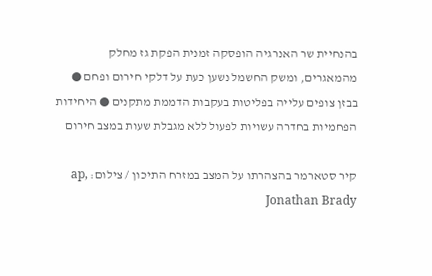בהנחיית שר האנרגיה הופסקה זמנית הפקת גז מחלק מהמאגרים, ומשק החשמל נשען כעת על דלקי חירום ופחם ● בבזן צופים עלייה בפליטות בעקבות הדממת מתקנים ● היחידות הפחמיות בחדרה עשויות לפעול ללא מגבלת שעות במצב חירום

קיר סטארמר בהצהרתו על המצב במזרח התיכון / צילום: ap, Jonathan Brady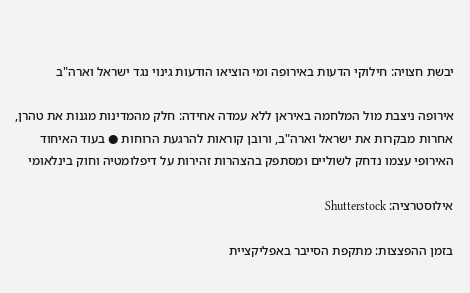יבשת חצויה: חילוקי הדעות באירופה ומי הוציאו הודעות גינוי נגד ישראל וארה"ב

אירופה ניצבת מול המלחמה באיראן ללא עמדה אחידה: חלק מהמדינות מגנות את טהרן, אחרות מבקרות את ישראל וארה"ב, ורובן קוראות להרגעת הרוחות ● בעוד האיחוד האירופי עצמו נדחק לשוליים ומסתפק בהצהרות זהירות על דיפלומטיה וחוק בינלאומי

אילוסטרציה: Shutterstock

בזמן ההפצצות: מתקפת הסייבר באפליקציית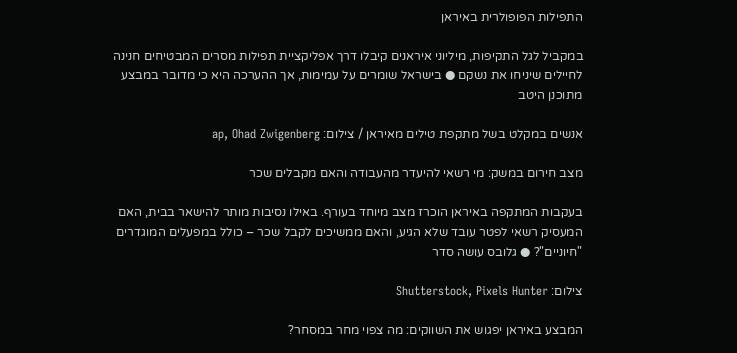התפילות הפופולרית באיראן

במקביל לגל התקיפות, מיליוני איראנים קיבלו דרך אפליקציית תפילות מסרים המבטיחים חנינה לחיילים שיניחו את נשקם ● בישראל שומרים על עמימות, אך ההערכה היא כי מדובר במבצע מתוכנן היטב

אנשים במקלט בשל מתקפת טילים מאיראן / צילום: ap, Ohad Zwigenberg

מצב חירום במשק: מי רשאי להיעדר מהעבודה והאם מקבלים שכר

בעקבות המתקפה באיראן הוכרז מצב מיוחד בעורף. באילו נסיבות מותר להישאר בבית, האם המעסיק רשאי לפטר עובד שלא הגיע, והאם ממשיכים לקבל שכר – כולל במפעלים המוגדרים "חיוניים"? ● גלובס עושה סדר

צילום: Shutterstock, Pixels Hunter

המבצע באיראן יפגוש את השווקים: מה צפוי מחר במסחר?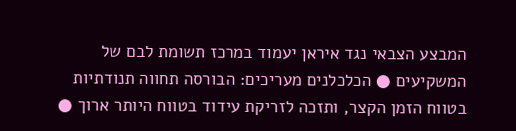המבצע הצבאי נגד איראן יעמוד במרכז תשומת לבם של המשקיעים ● הכלכלנים מעריכים: הבורסה תחווה תנודתיות בטווח הזמן הקצר, ותזכה לזריקת עידוד בטווח היותר ארוך ●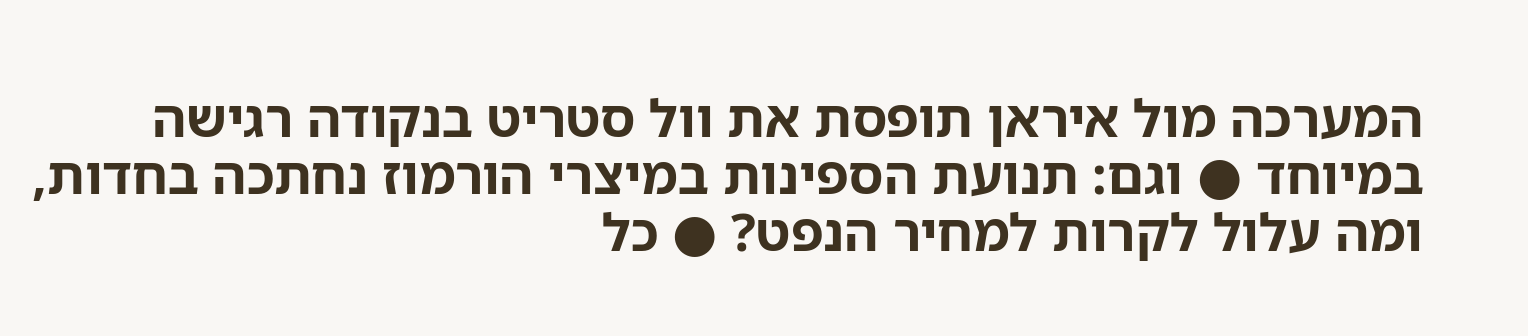המערכה מול איראן תופסת את וול סטריט בנקודה רגישה במיוחד ● וגם: תנועת הספינות במיצרי הורמוז נחתכה בחדות, ומה עלול לקרות למחיר הנפט? ● כל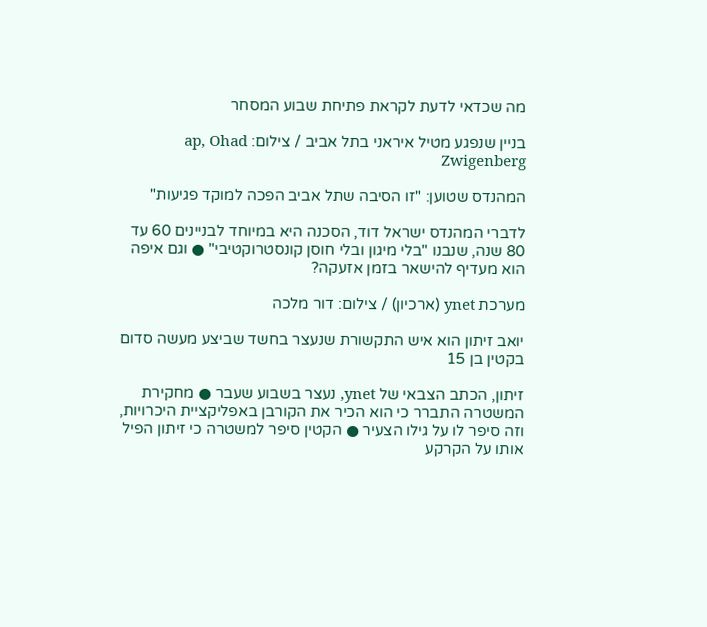מה שכדאי לדעת לקראת פתיחת שבוע המסחר

בניין שנפגע מטיל איראני בתל אביב / צילום: ap, Ohad Zwigenberg

המהנדס שטוען: "זו הסיבה שתל אביב הפכה למוקד פגיעות"

לדברי המהנדס ישראל דוד, הסכנה היא במיוחד לבניינים 60 עד 80 שנה, שנבנו "בלי מיגון ובלי חוסן קונסטרוקטיבי" ● וגם איפה הוא מעדיף להישאר בזמן אזעקה?

מערכת ynet (ארכיון) / צילום: דור מלכה

יואב זיתון הוא איש התקשורת שנעצר בחשד שביצע מעשה סדום בקטין בן 15

זיתון, הכתב הצבאי של ynet, נעצר בשבוע שעבר ● מחקירת המשטרה התברר כי הוא הכיר את הקורבן באפליקציית היכרויות, וזה סיפר לו על גילו הצעיר ● הקטין סיפר למשטרה כי זיתון הפיל אותו על הקרקע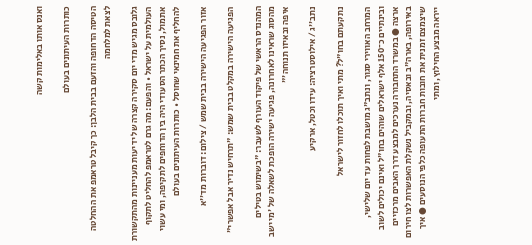ואנס אותו באלימות קשה

כותרות העיתונים בעולם

הטיסה הדחופה והזעם בבית הלבן: כך קיבל טראמפ את ההחלטה לצאת למלחמה

גלובס מגיש מדי יום סקירה קצרה של ידיעות מעניינות מהתקשורת העולמית על ישראל • והפעם: מה גרם לטראמפ להחליט לתקוף אתמול, נסיך הכתר הסעודי היה בין הדוחפים לתקיפה, ומי עשוי להחליף את חמינאי שחוסל • כותרות העיתונים בעולם

אזור הפגיעה הישירה בבית שמש / צילום: דוברות מד''א

הפגיעה הישירה במקלט בבית שמש: "תרחיש נדיר אבל אפשרי"

המהנדס הראשי של פיקוד העורף לשעבר: "בשימוש בטילים מהסוג שראינו לאחרונה, פגיעה ישירה הופכת לשאלה של 'מי ישב איפה ובאיזו תנוחה'"

נתב''ג / אילוסטרציה: עידו וכטל, ארקיע

נתקעתם בחו"ל? מתי ואיך תוכלו לחזור לישראל

המרחב האווירי סגור, ונתב"ג מושבת לפחות עד יום שלישי, ובינתיים כ־150 אלף ישראלים שוהים בחו"ל ואינם יכולים לשוב ארצה ● במשרד התחבורה נערכים למבצע דרך האבים מרכזיים באירופה, בארה"ב ובאסיה, ובמקביל נשקלת האפשרות לצו חירום שיצמצם זמנית את חובות חברות התעופה כלפי הנוסעים ● איך ייראה מבצע החילוץ, ומתי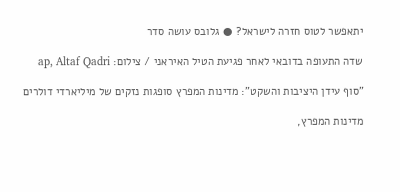יתאפשר לטוס חזרה לישראל? ● גלובס עושה סדר

שדה התעופה בדובאי לאחר פגיעת הטיל האיראני / צילום: ap, Altaf Qadri

"סוף עידן היציבות והשקט": מדינות המפרץ סופגות נזקים של מיליארדי דולרים

מדינות המפרץ,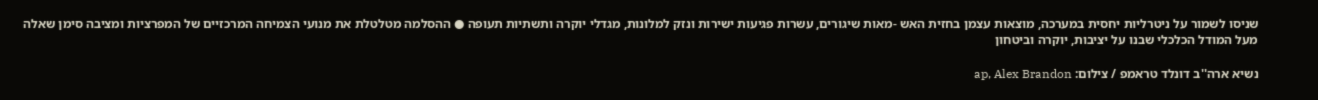שניסו לשמור על ניטרליות יחסית במערכה, מוצאות עצמן בחזית האש -מאות שיגורים, עשרות פגיעות ישירות ונזק למלונות, מגדלי יוקרה ותשתיות תעופה ● ההסלמה מטלטלת את מנועי הצמיחה המרכזיים של המפרציות ומציבה סימן שאלה מעל המודל הכלכלי שבנו על יציבות, יוקרה וביטחון

נשיא ארה''ב דונלד טראמפ / צילום: ap, Alex Brandon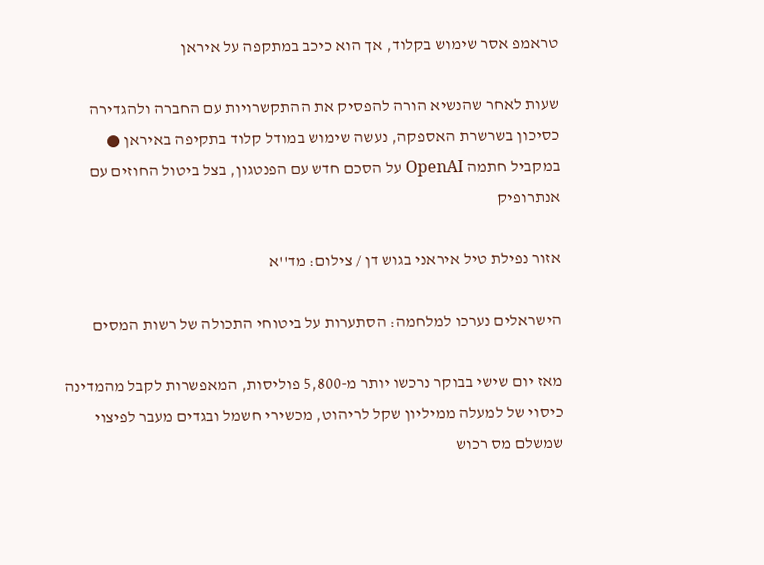טראמפ אסר שימוש בקלוד, אך הוא כיכב במתקפה על איראן

שעות לאחר שהנשיא הורה להפסיק את ההתקשרויות עם החברה ולהגדירה כסיכון בשרשרת האספקה, נעשה שימוש במודל קלוד בתקיפה באיראן ● במקביל חתמה OpenAI על הסכם חדש עם הפנטגון, בצל ביטול החוזים עם אנתרופיק

אזור נפילת טיל איראני בגוש דן / צילום: מד''א

הישראלים נערכו למלחמה: הסתערות על ביטוחי התכולה של רשות המסים

מאז יום שישי בבוקר נרכשו יותר מ-5,800 פוליסות, המאפשרות לקבל מהמדינה כיסוי של למעלה ממיליון שקל לריהוט, מכשירי חשמל ובגדים מעבר לפיצוי שמשלם מס רכוש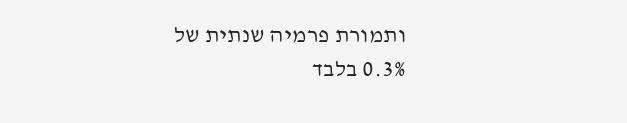ותמורת פרמיה שנתית של 0.3% בלבד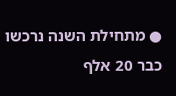● מתחילת השנה נרכשו כבר 20 אלף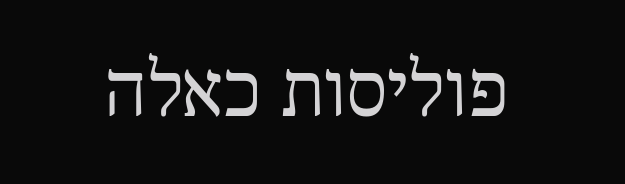פוליסות כאלה